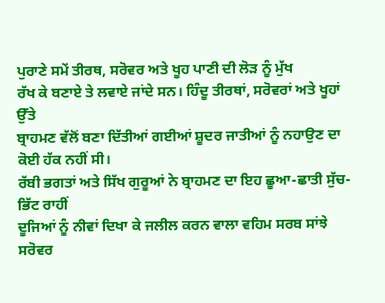ਪੁਰਾਣੇ ਸਮੇਂ ਤੀਰਥ, ਸਰੋਵਰ ਅਤੇ ਖੂਹ ਪਾਣੀ ਦੀ ਲੋੜ ਨੂੰ ਮੁੱਖ
ਰੱਖ ਕੇ ਬਣਾਏ ਤੇ ਲਵਾਏ ਜਾਂਦੇ ਸਨ। ਹਿੰਦੂ ਤੀਰਥਾਂ, ਸਰੋਵਰਾਂ ਅਤੇ ਖੂਹਾਂ ਉੱਤੇ
ਬ੍ਰਾਹਮਣ ਵੱਲੋਂ ਬਣਾ ਦਿੱਤੀਆਂ ਗਈਆਂ ਸ਼ੂਦਰ ਜਾਤੀਆਂ ਨੂੰ ਨਹਾਉਣ ਦਾ ਕੋਈ ਹੱਕ ਨਹੀਂ ਸੀ।
ਰੱਬੀ ਭਗਤਾਂ ਅਤੇ ਸਿੱਖ ਗੁਰੂਆਂ ਨੇ ਬ੍ਰਾਹਮਣ ਦਾ ਇਹ ਛੂਆ-ਛਾਤੀ ਸੁੱਚ-ਭਿੱਟ ਰਾਹੀਂ
ਦੂਜਿਆਂ ਨੂੰ ਨੀਵਾਂ ਦਿਖਾ ਕੇ ਜਲੀਲ ਕਰਨ ਵਾਲਾ ਵਹਿਮ ਸਰਬ ਸਾਂਝੇ ਸਰੋਵਰ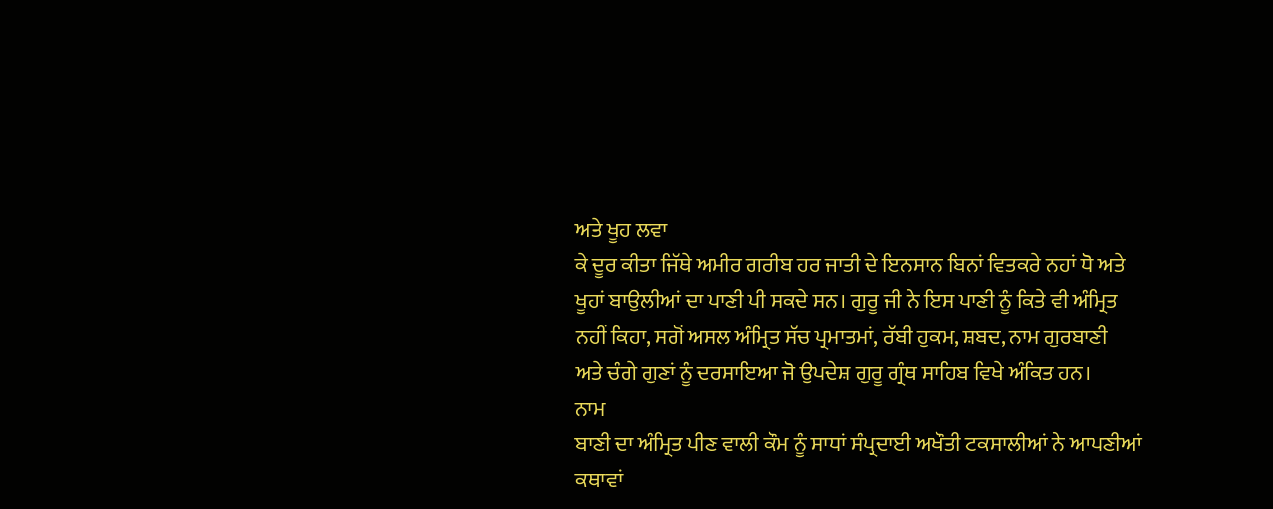ਅਤੇ ਖੂਹ ਲਵਾ
ਕੇ ਦੂਰ ਕੀਤਾ ਜਿੱਥੇ ਅਮੀਰ ਗਰੀਬ ਹਰ ਜਾਤੀ ਦੇ ਇਨਸਾਨ ਬਿਨਾਂ ਵਿਤਕਰੇ ਨਹਾਂ ਧੋ ਅਤੇ
ਖੂਹਾਂ ਬਾਉਲੀਆਂ ਦਾ ਪਾਣੀ ਪੀ ਸਕਦੇ ਸਨ। ਗੁਰੂ ਜੀ ਨੇ ਇਸ ਪਾਣੀ ਨੂੰ ਕਿਤੇ ਵੀ ਅੰਮ੍ਰਿਤ
ਨਹੀਂ ਕਿਹਾ, ਸਗੋਂ ਅਸਲ ਅੰਮ੍ਰਿਤ ਸੱਚ ਪ੍ਰਮਾਤਮਾਂ, ਰੱਬੀ ਹੁਕਮ, ਸ਼ਬਦ, ਨਾਮ ਗੁਰਬਾਣੀ
ਅਤੇ ਚੰਗੇ ਗੁਣਾਂ ਨੂੰ ਦਰਸਾਇਆ ਜੋ ਉਪਦੇਸ਼ ਗੁਰੂ ਗ੍ਰੰਥ ਸਾਹਿਬ ਵਿਖੇ ਅੰਕਿਤ ਹਨ।
ਨਾਮ
ਬਾਣੀ ਦਾ ਅੰਮ੍ਰਿਤ ਪੀਣ ਵਾਲੀ ਕੌਮ ਨੂੰ ਸਾਧਾਂ ਸੰਪ੍ਰਦਾਈ ਅਖੌਤੀ ਟਕਸਾਲੀਆਂ ਨੇ ਆਪਣੀਆਂ
ਕਥਾਵਾਂ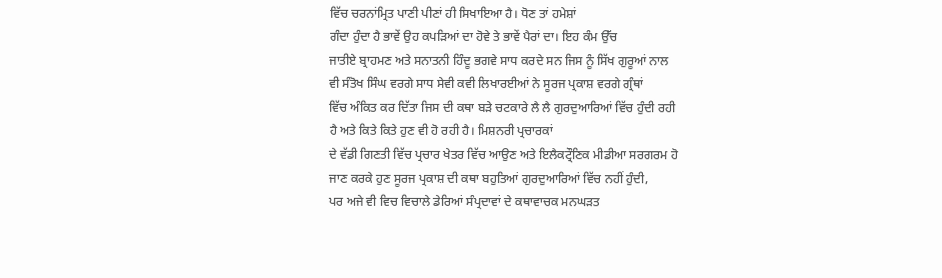ਵਿੱਚ ਚਰਨਾਂਮ੍ਰਿਤ ਪਾਣੀ ਪੀਣਾਂ ਹੀ ਸਿਖਾਇਆ ਹੈ। ਧੋਣ ਤਾਂ ਹਮੇਸ਼ਾਂ
ਗੰਦਾ ਹੁੰਦਾ ਹੈ ਭਾਵੇਂ ਉਹ ਕਪੜਿਆਂ ਦਾ ਹੋਵੇ ਤੇ ਭਾਵੇਂ ਪੈਰਾਂ ਦਾ। ਇਹ ਕੰਮ ਉੱਚ
ਜਾਤੀਏ ਬ੍ਰਾਹਮਣ ਅਤੇ ਸਨਾਤਨੀ ਹਿੰਦੂ ਭਗਵੇ ਸਾਧ ਕਰਦੇ ਸਨ ਜਿਸ ਨੂੰ ਸਿੱਖ ਗੁਰੂਆਂ ਨਾਲ
ਵੀ ਸੰਤੋਖ ਸਿੰਘ ਵਰਗੇ ਸਾਧ ਸੇਵੀ ਕਵੀ ਲਿਖਾਰਈਆਂ ਨੇ ਸੂਰਜ ਪ੍ਰਕਾਸ਼ ਵਰਗੇ ਗ੍ਰੰਥਾਂ
ਵਿੱਚ ਅੰਕਿਤ ਕਰ ਦਿੱਤਾ ਜਿਸ ਦੀ ਕਥਾ ਬੜੇ ਚਟਕਾਰੇ ਲੈ ਲੈ ਗੁਰਦੁਆਰਿਆਂ ਵਿੱਚ ਹੁੰਦੀ ਰਹੀ
ਹੈ ਅਤੇ ਕਿਤੇ ਕਿਤੇ ਹੁਣ ਵੀ ਹੋ ਰਹੀ ਹੈ। ਮਿਸ਼ਨਰੀ ਪ੍ਰਚਾਰਕਾਂ
ਦੇ ਵੱਡੀ ਗਿਣਤੀ ਵਿੱਚ ਪ੍ਰਚਾਰ ਖੇਤਰ ਵਿੱਚ ਆਉਣ ਅਤੇ ਇਲੈਕਟ੍ਰੌਣਿਕ ਮੀਡੀਆ ਸਰਗਰਮ ਹੋ
ਜਾਣ ਕਰਕੇ ਹੁਣ ਸੂਰਜ ਪ੍ਰਕਾਸ਼ ਦੀ ਕਥਾ ਬਹੁਤਿਆਂ ਗੁਰਦੁਆਰਿਆਂ ਵਿੱਚ ਨਹੀਂ ਹੁੰਦੀ,
ਪਰ ਅਜੇ ਵੀ ਵਿਚ ਵਿਚਾਲੇ ਡੇਰਿਆਂ ਸੰਪ੍ਰਦਾਵਾਂ ਦੇ ਕਥਾਵਾਚਕ ਮਨਘੜਤ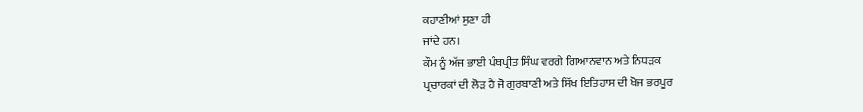ਕਹਾਣੀਆਂ ਸੁਣਾ ਹੀ
ਜਾਂਦੇ ਹਨ।
ਕੌਮ ਨੂੰ ਅੱਜ ਭਾਈ ਪੰਥਪ੍ਰੀਤ ਸਿੰਘ ਵਰਗੇ ਗਿਆਨਵਾਨ ਅਤੇ ਨਿਧੜਕ
ਪ੍ਰਚਾਰਕਾਂ ਦੀ ਲੋੜ ਹੈ ਜੋ ਗੁਰਬਾਣੀ ਅਤੇ ਸਿੱਖ ਇਤਿਹਾਸ ਦੀ ਖੋਜ ਭਰਪੂਰ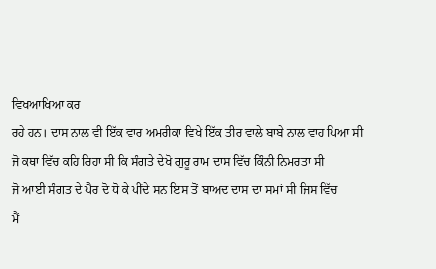ਵਿਖਆਖਿਆ ਕਰ
ਰਹੇ ਹਨ। ਦਾਸ ਨਾਲ ਵੀ ਇੱਕ ਵਾਰ ਅਮਰੀਕਾ ਵਿਖੇ ਇੱਕ ਤੀਰ ਵਾਲੇ ਬਾਬੇ ਨਾਲ ਵਾਹ ਪਿਆ ਸੀ
ਜੋ ਕਥਾ ਵਿੱਚ ਕਹਿ ਰਿਹਾ ਸੀ ਕਿ ਸੰਗਤੇ ਦੇਖੋ ਗੁਰੂ ਰਾਮ ਦਾਸ ਵਿੱਚ ਕਿੰਨੀ ਨਿਮਰਤਾ ਸੀ
ਜੋ ਆਈ ਸੰਗਤ ਦੇ ਪੈਰ ਦੋ ਧੋ ਕੇ ਪੀਂਦੇ ਸਨ ਇਸ ਤੋਂ ਬਾਅਦ ਦਾਸ ਦਾ ਸਮਾਂ ਸੀ ਜਿਸ ਵਿੱਚ
ਮੈਂ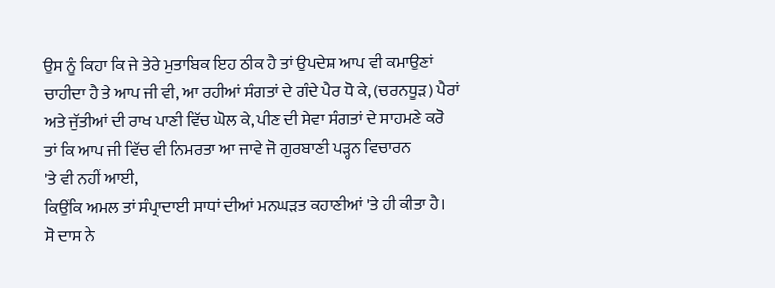ਉਸ ਨੂੰ ਕਿਹਾ ਕਿ ਜੇ ਤੇਰੇ ਮੁਤਾਬਿਕ ਇਹ ਠੀਕ ਹੈ ਤਾਂ ਉਪਦੇਸ਼ ਆਪ ਵੀ ਕਮਾਉਣਾਂ
ਚਾਹੀਦਾ ਹੈ ਤੇ ਆਪ ਜੀ ਵੀ, ਆ ਰਹੀਆਂ ਸੰਗਤਾਂ ਦੇ ਗੰਦੇ ਪੈਰ ਧੋ ਕੇ, (ਚਰਨਧੂੜ) ਪੈਰਾਂ
ਅਤੇ ਜੁੱਤੀਆਂ ਦੀ ਰਾਖ ਪਾਣੀ ਵਿੱਚ ਘੋਲ ਕੇ, ਪੀਣ ਦੀ ਸੇਵਾ ਸੰਗਤਾਂ ਦੇ ਸਾਹਮਣੇ ਕਰੋ
ਤਾਂ ਕਿ ਆਪ ਜੀ ਵਿੱਚ ਵੀ ਨਿਮਰਤਾ ਆ ਜਾਵੇ ਜੋ ਗੁਰਬਾਣੀ ਪੜ੍ਹਨ ਵਿਚਾਰਨ
'ਤੇ ਵੀ ਨਹੀਂ ਆਈ,
ਕਿਉਂਕਿ ਅਮਲ ਤਾਂ ਸੰਪ੍ਰਾਦਾਈ ਸਾਧਾਂ ਦੀਆਂ ਮਨਘੜਤ ਕਹਾਣੀਆਂ 'ਤੇ ਹੀ ਕੀਤਾ ਹੈ।
ਸੋ ਦਾਸ ਨੇ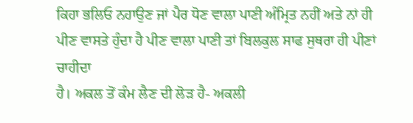ਕਿਹਾ ਭਲਿਓ ਨਹਾਉਣ ਜਾਂ ਪੈਰ ਧੋਣ ਵਾਲਾ ਪਾਣੀ ਅੰਮ੍ਰਿਤ ਨਹੀਂ ਅਤੇ ਨਾਂ ਹੀ
ਪੀਣ ਵਾਸਤੇ ਹੁੰਦਾ ਹੈ ਪੀਣ ਵਾਲਾ ਪਾਣੀ ਤਾਂ ਬਿਲਕੁਲ ਸਾਫ ਸੁਥਰਾ ਹੀ ਪੀਣਾਂ ਚਾਹੀਦਾ
ਹੈ। ਅਕਲ ਤੋਂ ਕੰਮ ਲੈਣ ਦੀ ਲੋੜ ਹੈ- ਅਕਲੀ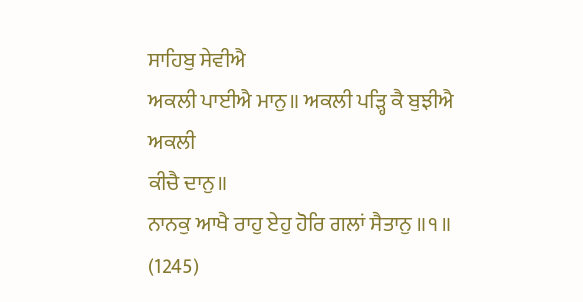ਸਾਹਿਬੁ ਸੇਵੀਐ
ਅਕਲੀ ਪਾਈਐ ਮਾਨੁ॥ ਅਕਲੀ ਪੜ੍ਹਿ ਕੈ ਬੁਝੀਐ ਅਕਲੀ
ਕੀਚੈ ਦਾਨੁ॥
ਨਾਨਕੁ ਆਖੈ ਰਾਹੁ ਏਹੁ ਹੋਰਿ ਗਲਾਂ ਸੈਤਾਨੁ ॥੧॥ (1245)